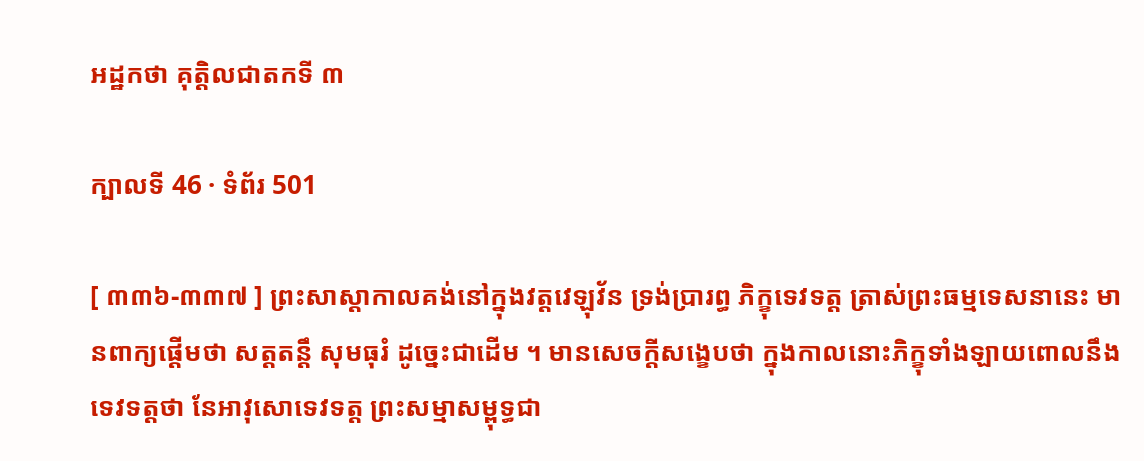អដ្ឋកថា គុត្តិលជាតកទី ៣

ក្បាលទី 46 · ទំព័រ 501

[ ៣៣៦-៣៣៧ ] ព្រះសាស្តាកាលគង់នៅក្នុងវត្តវេឡុវ័ន ទ្រង់ប្រារព្ធ ភិក្ខុទេវទត្ត ត្រាស់ព្រះធម្មទេសនានេះ មានពាក្យផ្តើមថា សត្តតន្តឹ សុមធុរំ ដូច្នេះជាដើម ។ មានសេចក្តីសង្ខេបថា ក្នុងកាលនោះភិក្ខុទាំងឡាយពោលនឹងទេវទត្តថា នែអាវុសោទេវទត្ត ព្រះសម្មាសម្ពុទ្ធជា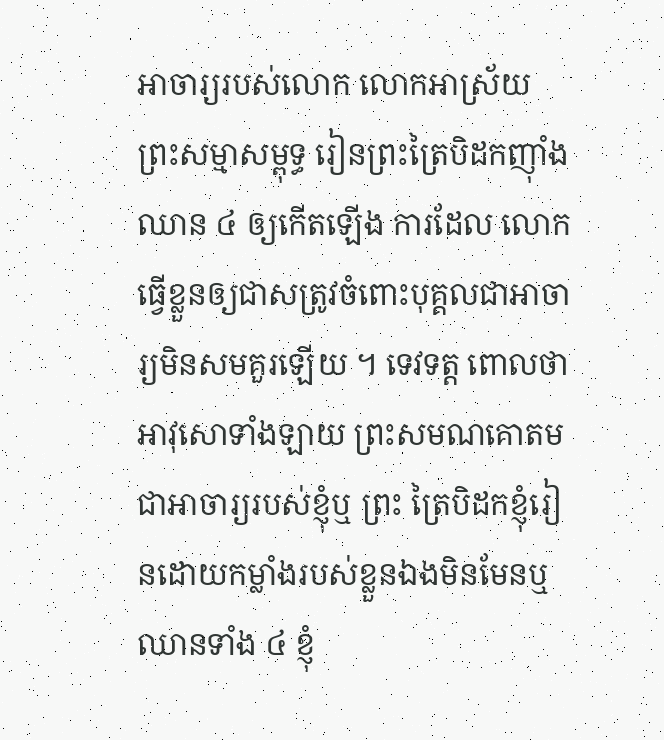អាចារ្យរបស់លោក លោកអាស្រ័យ ព្រះសម្មាសម្ពុទ្ធ រៀនព្រះត្រៃបិដកញ៉ាំងឈាន ៤ ឲ្យកើតឡើង ការដែល លោកធ្វើខ្លួនឲ្យជាសត្រូវចំពោះបុគ្គលជាអាចារ្យមិនសមគួរឡើយ ។ ទេវទត្ត ពោលថា អាវុសោទាំងឡាយ ព្រះសមណគោតមជាអាចារ្យរបស់ខ្ញុំឬ ព្រះ ត្រៃបិដកខ្ញុំរៀនដោយកម្លាំងរបស់ខ្លួនឯងមិនមែនឬ ឈានទាំង ៤ ខ្ញុំ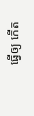ធ្វើឲ្យ កើត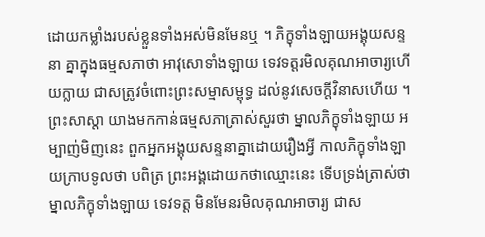ដោយកម្លាំងរបស់ខ្លួនទាំងអស់មិនមែនឬ ។ ភិក្ខុទាំងឡាយអង្គុយសន្ទនា គ្នាក្នុងធម្មសភាថា អាវុសោទាំងឡាយ ទេវទត្តរមិលគុណអាចារ្យហើយក្លាយ ជាសត្រូវចំពោះព្រះសម្មាសម្ពុទ្ធ ដល់នូវសេចក្តីវិនាសហើយ ។ ព្រះសាស្តា យាងមកកាន់ធម្មសភាត្រាស់សួរថា ម្នាលភិក្ខុទាំងឡាយ អម្បាញ់មិញនេះ ពួកអ្នកអង្គុយសន្ទនាគ្នាដោយរឿងអ្វី កាលភិក្ខុទាំងឡាយក្រាបទូលថា បពិត្រ ព្រះអង្គដោយកថាឈ្មោះនេះ ទើបទ្រង់ត្រាស់ថា ម្នាលភិក្ខុទាំងឡាយ ទេវទត្ត មិនមែនរមិលគុណអាចារ្យ ជាស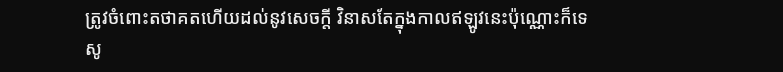ត្រូវចំពោះតថាគតហើយដល់នូវសេចក្តី វិនាសតែក្នុងកាលឥឡូវនេះប៉ុណ្ណោះក៏ទេ សូ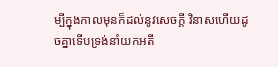ម្បីក្នុងកាលមុនក៏ដល់នូវសេចក្តី វិនាសហើយដូចគ្នាទើបទ្រង់នាំយកអតី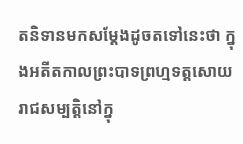តនិទានមកសម្តែងដូចតទៅនេះថា ក្នុងអតីតកាលព្រះបាទព្រហ្មទត្តសោយរាជសម្បត្តិនៅក្នុ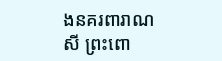ងនគរពារាណសី ព្រះពោ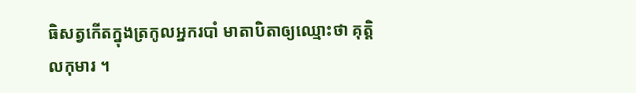ធិសត្វកើតក្នុងត្រកូលអ្នករបាំ មាតាបិតាឲ្យឈ្មោះថា គុត្តិលកុមារ ។